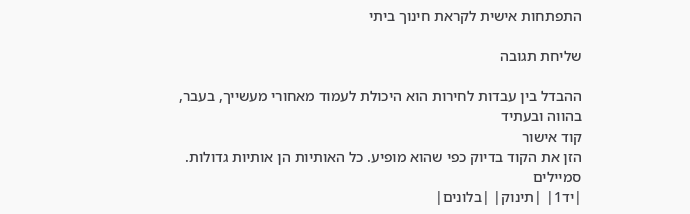התפתחות אישית לקראת חינוך ביתי

שליחת תגובה

ההבדל בין עבדות לחירות הוא היכולת לעמוד מאחורי מעשייך, בעבר, בהווה ובעתיד
קוד אישור
הזן את הקוד בדיוק כפי שהוא מופיע. כל האותיות הן אותיות גדולות.
סמיילים
|יד1| |תינוק| |בלונים|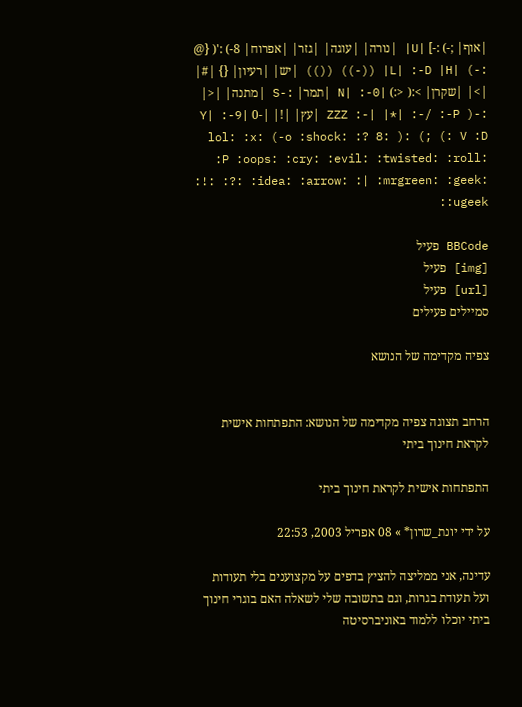|אוף| ;-) :-] |U| |נורה| |עוגה| |גזר| |אפרוח| 8-) :'( {@ :-) |L| :-D |H| ((-)) (()) |יש| |רעיון| {} |#| |>| |שקרן| >:( <:) |N| :-0 |תמר| :-S |מתנה| |<| :-( ZZZ :-| |*| :-/ :-P |עץ| |!| |-0 |Y| :-9 V :D :) ;) :( :o :shock: :? 8-) :lol: :x :P :oops: :cry: :evil: :twisted: :roll: :!: :?: :idea: :arrow: :| :mrgreen: :geek: :ugeek:

BBCode פעיל
[img] פעיל
[url] פעיל
סמיילים פעילים

צפיה מקדימה של הנושא


הרחב תצוגה צפיה מקדימה של הנושא: התפתחות אישית לקראת חינוך ביתי

התפתחות אישית לקראת חינוך ביתי

על ידי יונת_שרון* » 08 אפריל 2003, 22:53

עדינה, אני ממליצה להציץ בדפים על מקצוענים בלי תעודות ועל תעודת בגרות, וגם בתשובה שלי לשאלה האם בוגרי חינוך ביתי יוכלו ללמוד באוניברסיטה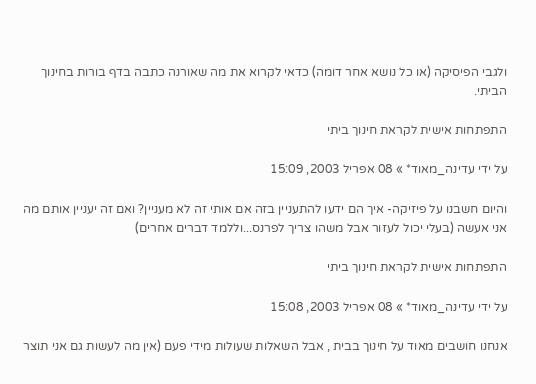ולגבי הפיסיקה (או כל נושא אחר דומה) כדאי לקרוא את מה שאורנה כתבה בדף בורות בחינוך הביתי.

התפתחות אישית לקראת חינוך ביתי

על ידי עדינה_מאוד* » 08 אפריל 2003, 15:09

והיום חשבנו על פיזיקה- איך הם ידעו להתעניין בזה אם אותי זה לא מעניין? ואם זה יעניין אותם מה אני אעשה (בעלי יכול לעזור אבל משהו צריך לפרנס...וללמד דברים אחרים)

התפתחות אישית לקראת חינוך ביתי

על ידי עדינה_מאוד* » 08 אפריל 2003, 15:08

אנחנו חושבים מאוד על חינוך בבית , אבל השאלות שעולות מידי פעם (אין מה לעשות גם אני תוצר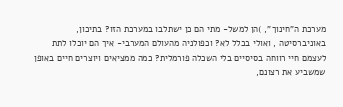מערכת ה"חינוך", )הן למשל- מתי הם כן ישתלבו במערכת הזו? בתיכון, באוניברסיטה , ואולי בכלל לא? וכפולניה מהעולם המערבי- איך הם יוכלו לתת לעצמם חיי רווחה בסיסיים בלי השכלה פורמלית? כמה ממציאים ויוצרים חיים באופן שמשביע את רצונם,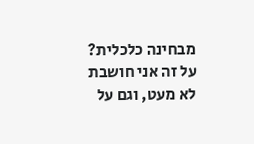מבחינה כלכלית?
על זה אני חושבת לא מעט, וגם על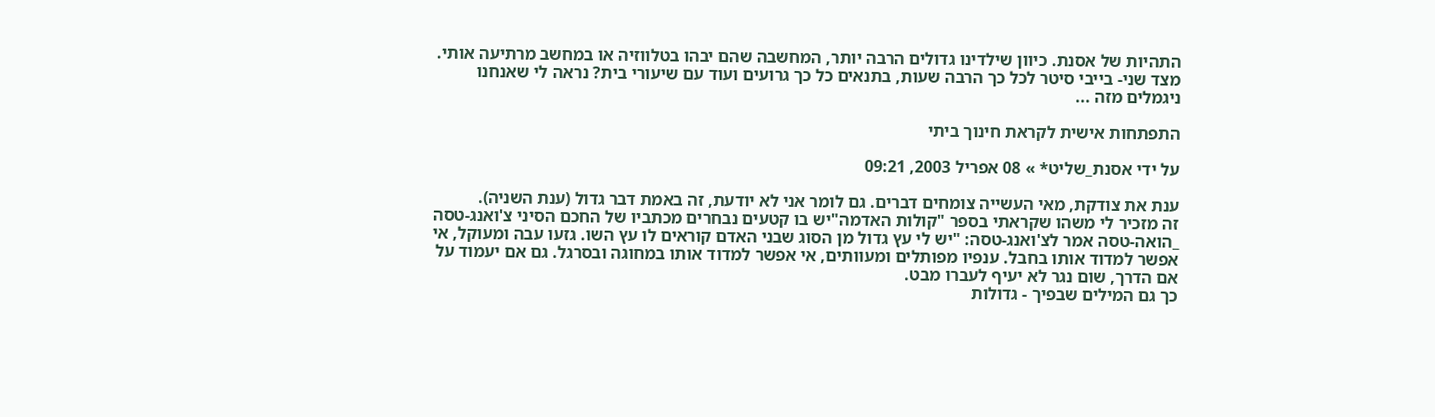התהיות של אסנת. כיוון שילדינו גדולים הרבה יותר, המחשבה שהם יבהו בטלווזיה או במחשב מרתיעה אותי. מצד שני- בייבי סיטר לכל כך הרבה שעות, בתנאים כל כך גרועים ועוד עם שיעורי בית? נראה לי שאנחנו ניגמלים מזה ...

התפתחות אישית לקראת חינוך ביתי

על ידי אסנת_שליט* » 08 אפריל 2003, 09:21

ענת את צודקת, מאי העשייה צומחים דברים. גם לומר אני לא יודעת, זה באמת דבר גדול (ענת השניה).
זה מזכיר לי משהו שקראתי בספר "קולות האדמה"יש בו קטעים נבחרים מכתביו של החכם הסיני צ'ואנג-טסה
_הואה-טסה אמר לצ'ואנג-טסה: "יש לי עץ גדול מן הסוג שבני האדם קוראים לו עץ השו. גזעו עבה ומעוקל, אי אפשר למדוד אותו בחבל. ענפיו מפותלים ומעוותים, אי אפשר למדוד אותו במחוגה ובסרגל. גם אם יעמוד על אם הדרך, שום נגר לא יעיף לעברו מבט.
כך גם המילים שבפיך - גדולות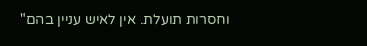וחסרות תועלת. אין לאיש עניין בהם"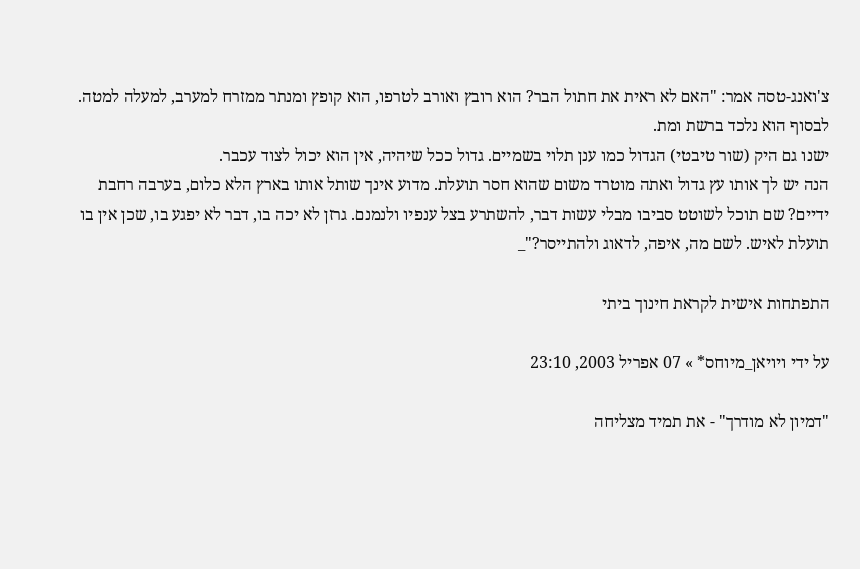צ'ואנג-טסה אמר: "האם לא ראית את חתול הבר? הוא רובץ ואורב לטרפו, הוא קופץ ומנתר ממזרח למערב, למעלה למטה. לבסוף הוא נלכד ברשת ומת.
ישנו גם היק (שור טיבטי) הגדול כמו ענן תלוי בשמיים. גדול ככל שיהיה, אין הוא יכול לצוד עכבר.
הנה יש לך אותו עץ גדול ואתה מוטרד משום שהוא חסר תועלת. מדוע אינך שותל אותו בארץ הלא כלום, בערבה רחבת ידיים? שם תוכל לשוטט סביבו מבלי עשות דבר, להשתרע בצל ענפיו ולנמנם. גרזן לא יכה בו, דבר לא יפגע בו, שכן אין בו תועלת לאיש. לשם מה, איפה, לדאוג ולהתייסר?"_

התפתחות אישית לקראת חינוך ביתי

על ידי ויויאן_מיוחס* » 07 אפריל 2003, 23:10

"דמיון לא מודרך" - את תמיד מצליחה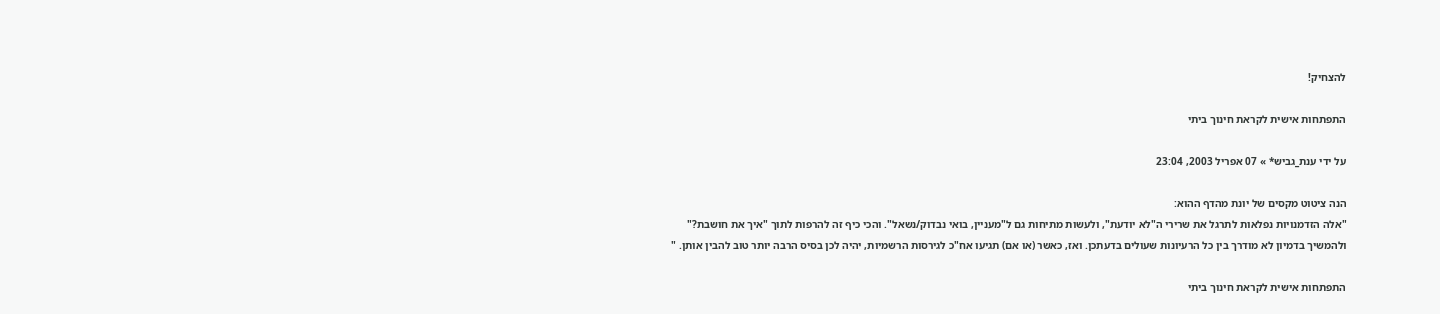להצחיק!

התפתחות אישית לקראת חינוך ביתי

על ידי ענת_גביש* » 07 אפריל 2003, 23:04

הנה ציטוט מקסים של יונת מהדף ההוא:
"אלה הזדמנויות נפלאות לתרגל את שרירי ה"לא יודעת", ולעשות מתיחות גם ל"מעניין, בואי נבדוק/נשאל". והכי כיף זה להרפות לתוך "איך את חושבת?" ולהמשיך בדמיון לא מודרך בין כל הרעיונות שעולים בדעתכן. ואז, כאשר (או אם) תגיעו אח"כ לגירסות הרשמיות, יהיה לכן בסיס הרבה יותר טוב להבין אותן. "

התפתחות אישית לקראת חינוך ביתי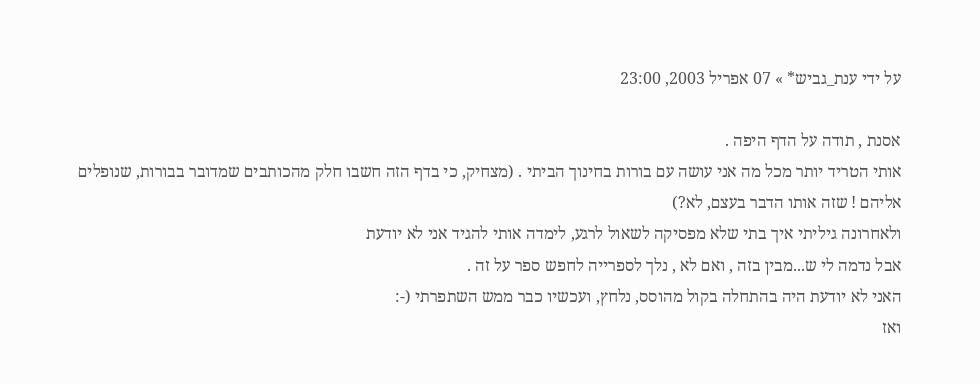על ידי ענת_גביש* » 07 אפריל 2003, 23:00

אסנת , תודה על הדף היפה .
אותי הטריד יותר מכל מה אני עושה עם בורות בחינוך הביתי . (מצחיק, כי בדף הזה חשבו חלק מהכותבים שמדובר בבורות, שנופלים אליהם ! שזה אותו הדבר בעצם, לא?)
ולאחרונה גיליתי איך בתי שלא מפסיקה לשאול לרגע, לימדה אותי להגיד אני לא יודעת
אבל נדמה לי ש...מבין בזה , ואם לא , נלך לספרייה לחפש ספר על זה .
האני לא יודעת היה בהתחלה בקול מהוסס, נלחץ, ועכשיו כבר ממש השתפרתי (-:
ואז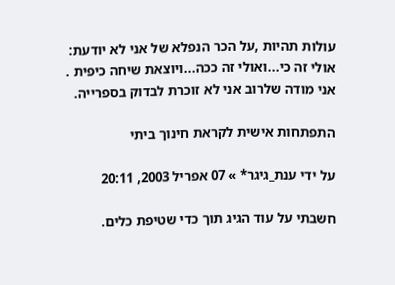עולות תהיות ,על הכר הנפלא של אני לא יודעת: אולי זה כי...ואולי זה ככה...ויוצאת שיחה כיפית . אני מודה שלרוב אני לא זוכרת לבדוק בספרייה.

התפתחות אישית לקראת חינוך ביתי

על ידי ענת_גיגר* » 07 אפריל 2003, 20:11

חשבתי על עוד הגיג תוך כדי שטיפת כלים.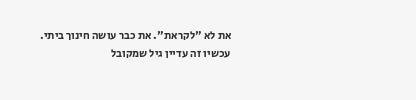את לא "לקראת". את כבר עושה חינוך ביתי.
עכשיו זה עדיין גיל שמקובל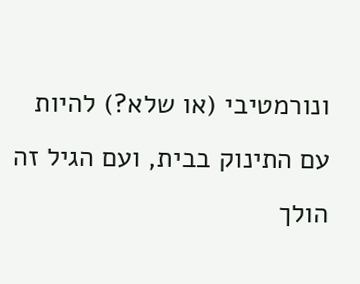ונורמטיבי (או שלא?) להיות עם התינוק בבית, ועם הגיל זה הולך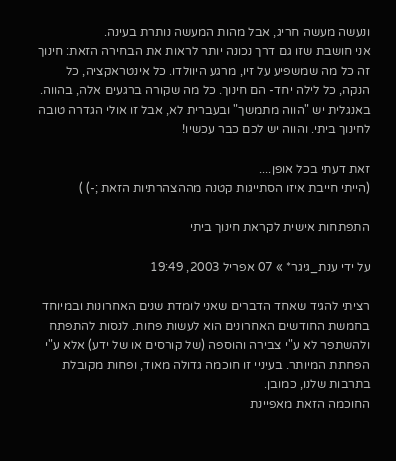ונעשה מעשה חריג, אבל מהות המעשה נותרת בעינה.
אני חושבת שזו גם דרך נכונה יותר לראות את הבחירה הזאת: חינוך זה כל מה שמשפיע על זיו, מרגע היוולדו. כל אינטראקציה, כל הנקה, כל לילה יחד- הם חינוך. כל מה שקורה ברגעים אלה, בהווה. באנגלית יש "הווה מתמשך" ובעברית לא, אבל זו אולי הגדרה טובה לחינוך ביתי. והווה יש לכם כבר עכשיו!

זאת דעתי בכל אופן....
(הייתי חייבת איזו הסתייגות קטנה מההצהרתיות הזאת ;-) )

התפתחות אישית לקראת חינוך ביתי

על ידי ענת_גיגר* » 07 אפריל 2003, 19:49

רציתי להגיד שאחד הדברים שאני לומדת שנים האחרונות ובמיוחד בחמשת החודשים האחרונים הוא לעשות פחות. לנסות להתפתח ולהשתפר לא ע"י צבירה והוספה (של קורסים או של ידע) אלא ע"י הפחתת המיותר. בעיניי זו חוכמה גדולה מאוד, ופחות מקובלת בתרבות שלנו, כמובן.
החוכמה הזאת מאפיינת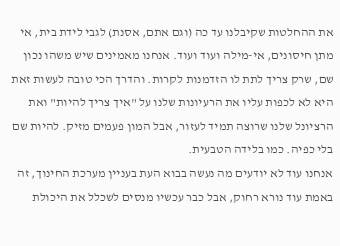את ההחלטות שקיבלנו עד כה (וגם אתם, אסנת) לגבי לידת בית, אי מתן חיסונים, אי-מילה ועוד ועוד. אנחנו מאמינים שיש משהו נכון שם, שרק צריך לתת לו הזדמנות לקרות. והדרך הכי טובה לעשות זאת היא לא לכפות עליו את הרעיונות שלנו על "איך צריך להיות" ואת הרציונל שלנו שרוצה תמיד לעזור, אבל המון פעמים מזיק. להיות שם בלי כפיה. כמו בלידה הטבעית.
אנחנו עוד לא יודעים מה נעשה בבוא העת בעניין מערכת החינוך, זה באמת עוד נורא רחוק, אבל כבר עכשיו מנסים לשכלל את היכולת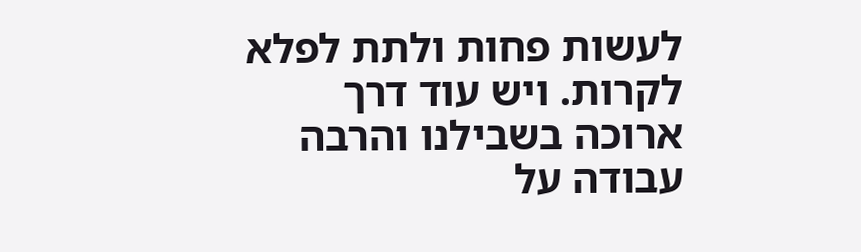לעשות פחות ולתת לפלא לקרות. ויש עוד דרך ארוכה בשבילנו והרבה עבודה על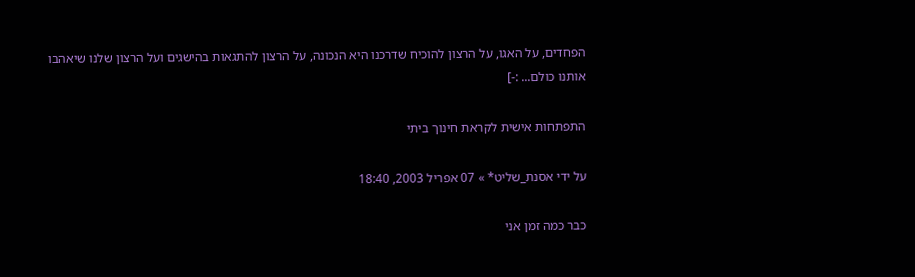הפחדים, על האגו, על הרצון להוכיח שדרכנו היא הנכונה, על הרצון להתגאות בהישגים ועל הרצון שלנו שיאהבו אותנו כולם... :-]

התפתחות אישית לקראת חינוך ביתי

על ידי אסנת_שליט* » 07 אפריל 2003, 18:40

כבר כמה זמן אני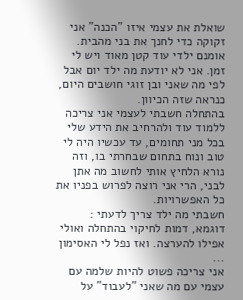שואלת את עצמי איזו "הכנה" אני זקוקה כדי לחנך את בני מהבית. אומנם ילדי עוד קטן מאוד ויש לי זמן. אני לא יודעת מה ילד יום אבל לפי מה שאני ובן זוגי חושבים היום, כנראה שזה הכיוון.
בהתחלה חשבתי לעצמי אני צריכה ללמוד עוד ולהרחיב את הידע שלי בכל מני תחומים, עד עכשיו היה לי טוב ונוח בתחום שבחרתי בו, וזה נורא הלחיץ אותי לחשוב מה אתן לבני, הרי אני רוצה לפרוש בפניו את כל האפשרויות.
חשבתי מה ילד צריך לדעתי : דוגמא, דמות לחיקוי בהתחלה ואולי אפילו להערצה. ואז נפל לי האסימון ...
אני צריכה פשוט להיות שלמה עם עצמי עם מה שאני "לעבוד" על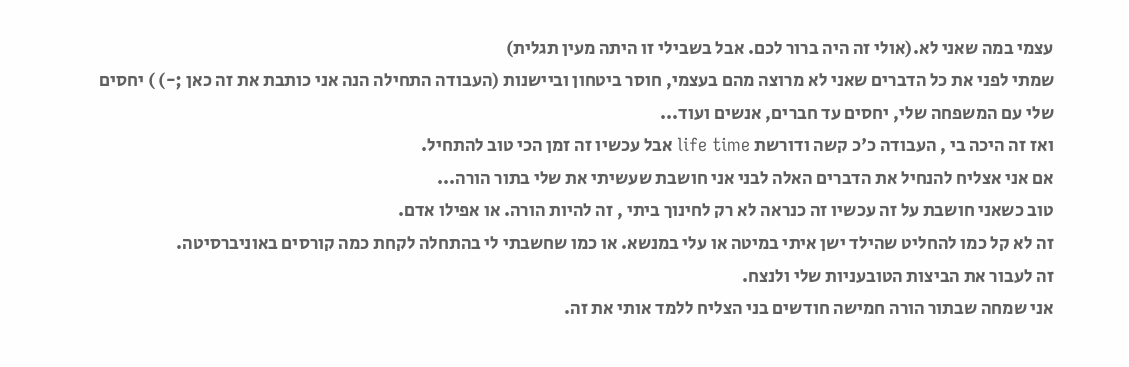עצמי במה שאני לא.(אולי זה היה ברור לכם. אבל בשבילי זו היתה מעין תגלית)
שמתי לפני את כל הדברים שאני לא מרוצה מהם בעצמי, חוסר ביטחון וביישנות (העבודה התחילה הנה אני כותבת את זה כאן ;-) ) יחסים שלי עם המשפחה שלי, יחסים עד חברים, אנשים ועוד...
ואז זה היכה בי , העבודה כ'כ קשה ודורשת life time אבל עכשיו זה זמן הכי טוב להתחיל.
אם אני אצליח להנחיל את הדברים האלה לבני אני חושבת שעשיתי את שלי בתור הורה...
טוב כשאני חושבת על זה עכשיו זה כנראה לא רק לחינוך ביתי , זה להיות הורה. או אפילו אדם.
זה לא קל כמו להחליט שהילד ישן איתי במיטה או עלי במנשא. או כמו שחשבתי לי בהתחלה לקחת כמה קורסים באוניברסיטה.
זה לעבור את הביצות הטובעניות שלי ולנצח.
אני שמחה שבתור הורה חמישה חודשים בני הצליח ללמד אותי את זה.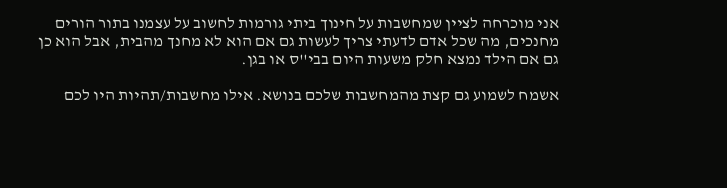אני מוכרחה לציין שמחשבות על חינוך ביתי גורמות לחשוב על עצמנו בתור הורים מחנכים, מה שכל אדם לדעתי צריך לעשות גם אם הוא לא מחנך מהבית, אבל הוא כן גם אם הילד נמצא חלק משעות היום בבי''ס או בגן.

אשמח לשמוע גם קצת מהמחשבות שלכם בנושא. אילו מחשבות/תהיות היו לכם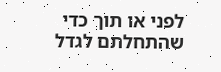לפני או תוך כדי שהתחלתם לגדל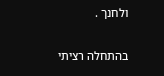ולחנך .

בהתחלה רציתי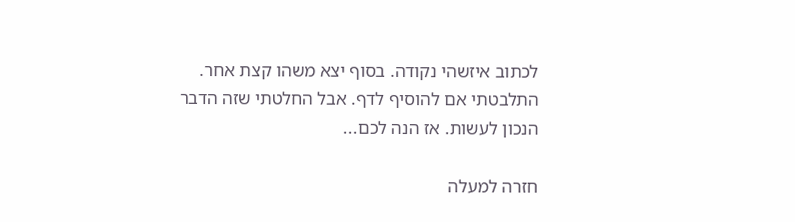לכתוב איזשהי נקודה. בסוף יצא משהו קצת אחר. התלבטתי אם להוסיף לדף. אבל החלטתי שזה הדבר הנכון לעשות. אז הנה לכם...

חזרה למעלה